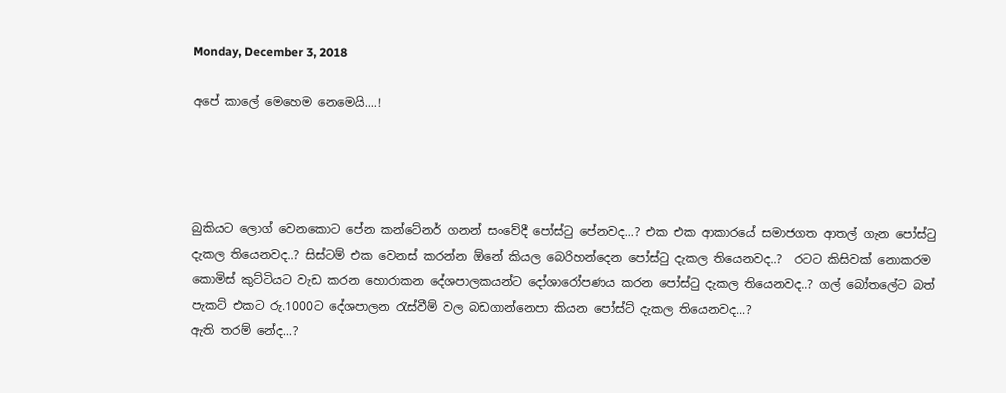Monday, December 3, 2018

අපේ කාලේ මෙහෙම නෙමෙයි....!




බුකියට ලොග් වෙනකොට පේන කන්ටේනර් ගනන් සංවේදී පෝස්ටු පේනවද...? එක එක ආකාරයේ සමාජගත ආතල් ගැන පෝස්ටු දැකල තියෙනවද..? සිස්ටම් එක වෙනස් කරන්න ඕනේ කියල බෙරිහන්දෙන පෝස්ටු දැකල තියෙනවද..?  රටට කිසිවක් නොකරම කොමිස් කුට්ටියට වැඩ කරන හොරාකන දේශපාලකයන්ට දෝශාරෝපණය කරන පෝස්ටු දැකල තියෙනවද..? ගල් බෝතලේට බත් පැකට් එකට රු.1000ට දේශපාලන රැස්වීම් වල බඩගාන්නෙපා කියන පෝස්ට් දැකල තියෙනවද...?
ඇති තරම් නේද...?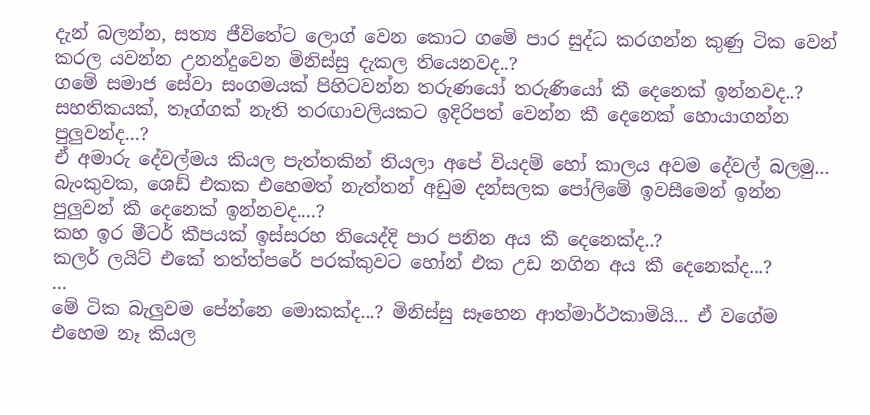දැන් බලන්න, සත්‍ය ජීවිතේට ලොග් වෙන කොට ගමේ පාර සුද්ධ කරගන්න කුණු ටික වෙන් කරල යවන්න උනන්දුවෙන මිනිස්සු දැකල තියෙනවද..?
ගමේ සමාජ සේවා සංගමයක් පිහිටවන්න තරුණයෝ තරුණියෝ කී දෙනෙක් ඉන්නවද..?
සහතිකයක්, තෑග්ගක් නැති තරඟාවලියකට ඉදිරිපත් වෙන්න කී දෙනෙක් හොයාගන්න පුලුවන්ද...?
ඒ අමාරු දේවල්මය කියල පැත්තකින් තියලා අපේ වියදම් හෝ කාලය අවම දේවල් බලමු...
බැංකුවක, ශෙඩ් එකක එහෙමත් නැත්තන් අඩුම දන්සලක පෝලිමේ ඉවසීමෙන් ඉන්න පුලුවන් කී දෙනෙක් ඉන්නවද....?
කහ ඉර මීටර් කීපයක් ඉස්සරහ තියෙද්දි පාර පනින අය කී දෙනෙක්ද..?
කලර් ලයිට් එකේ තත්ත්පරේ පරක්කුවට හෝන් එක උඩ නගින අය කී දෙනෙක්ද...?
...
මේ ටික බැලුවම පේන්නෙ මොකක්ද...? මිනිස්සු සෑහෙන ආත්මාර්ථකාමියි... ඒ වගේම එහෙම නෑ කියල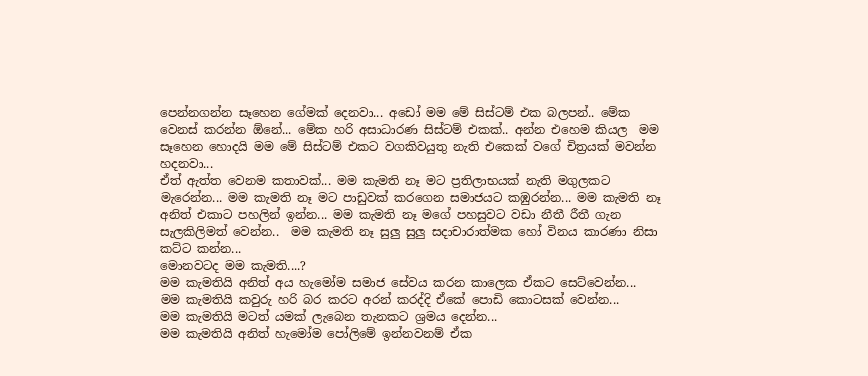පෙන්නගන්න සෑහෙන ගේමක් දෙනවා... අඩෝ මම මේ සිස්ටම් එක බලපන්.. මේක වෙනස් කරන්න ඕනේ... මේක හරි අසාධාරණ සිස්ටම් එකක්.. අන්න එහෙම කියල  මම සෑහෙන හොදයි මම මේ සිස්ටම් එකට වගකිවයුතු නැති එකෙක් වගේ චිත්‍රයක් මවන්න හදනවා...
ඒත් ඇත්ත වෙනම කතාවක්... මම කැමති නෑ මට ප්‍රතිලාභයක් නැති මගුලකට මැරෙන්න... මම කැමති නෑ මට පාඩුවක් කරගෙන සමාජයට කඹුරන්න... මම කැමති නෑ අනිත් එකාට පහලින් ඉන්න... මම කැමති නෑ මගේ පහසුවට වඩා නීතී රීතී ගැන සැලකිලිමත් වෙන්න..  මම කැමති නෑ සුලු සුලු සදාචාරාත්මක හෝ විනය කාරණා නිසා කට්ට කන්න...
මොනවටද මම කැමති....?
මම කැමතියි අනිත් අය හැමෝම සමාජ සේවය කරන කාලෙක ඒකට සෙට්වෙන්න...
මම කැමතියි කවුරු හරි බර කරට අරන් කරද්දි ඒකේ පොඩි කොටසක් වෙන්න...
මම කැමතියි මටත් යමක් ලැබෙන තැනකට ශ්‍රමය දෙන්න...
මම කැමතියි අනිත් හැමෝම පෝලිමේ ඉන්නවනම් ඒක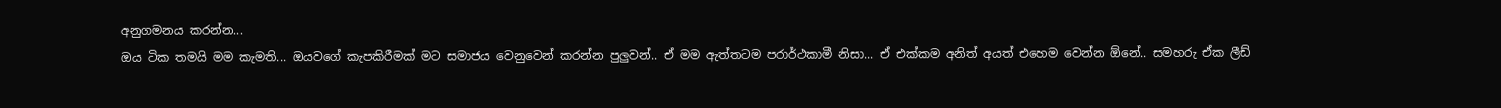අනුගමනය කරන්න...
ඔය ටික තමයි මම කැමති... ඔයවගේ කැපකිරීමක් මට සමාජය වෙනුවෙන් කරන්න පුලුවන්.. ඒ මම ඇත්තටම පරාර්ථකාමී නිසා... ඒ එක්කම අනිත් අයත් එහෙම වෙන්න ඕනේ.. සමහරු ඒක ලීඩ්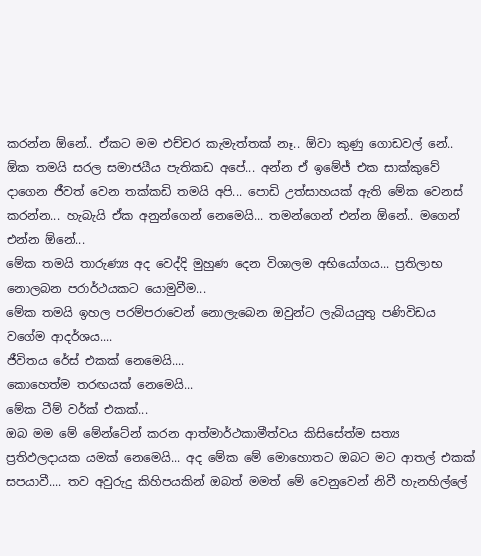කරන්න ඕනේ.. ඒකට මම එච්චර කැමැත්තක් නෑ.. ඕවා කුණු ගොඩවල් නේ..
ඕක තමයි සරල සමාජයීය පැතිකඩ අපේ... අන්න ඒ ඉමේජ් එක සාක්කුවේ දාගෙන ජීවත් වෙන තක්කඩි තමයි අපි... පොඩි උත්සාහයක් ඇති මේක වෙනස් කරන්න... හැබැයි ඒක අනුන්ගෙන් නෙමෙයි... තමන්ගෙන් එන්න ඕනේ.. මගෙන් එන්න ඕනේ...
මේක තමයි තාරුණ්‍ය අද වෙද්දි මුහුණ දෙන විශාලම අභියෝගය... ප්‍රතිලාභ නොලබන පරාර්ථයකට යොමුවීම...
මේක තමයි ඉහල පරම්පරාවෙන් නොලැබෙන ඔවුන්ට ලැබියයුතු පණිවිඩය වගේම ආදර්ශය....
ජීවිතය රේස් එකක් නෙමෙයි....
කොහෙත්ම තරඟයක් නෙමෙයි...
මේක ටීම් වර්ක් එකක්...
ඔබ මම මේ මේන්ටේන් කරන ආත්මාර්ථකාමීත්වය කිසිසේත්ම සත්‍ය ප්‍රතිඵලදායක යමක් නෙමෙයි... අද මේක මේ මොහොතට ඔබට මට ආතල් එකක් සපයාවී.... තව අවුරුදු කිහිපයකින් ඔබත් මමත් මේ වෙනුවෙන් නිවී හැනහිල්ලේ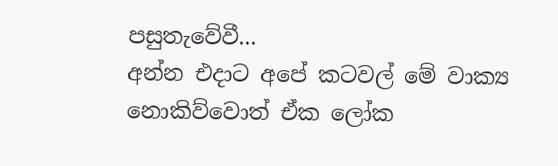පසුතැවේවී...
අන්න එදාට අපේ කටවල් මේ වාක්‍ය නොකිව්වොත් ඒක ලෝක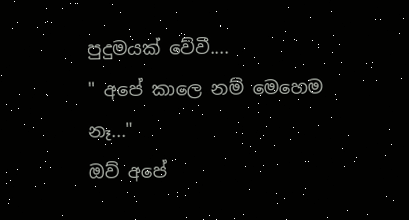පුදුමයක් වේවී....
" අපේ කාලෙ නම් මෙහෙම නෑ..."
ඔව් අපේ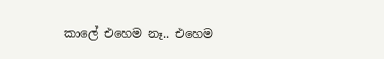කාලේ එහෙම නෑ.. එහෙම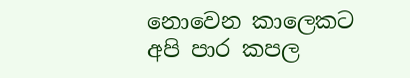නොවෙන කාලෙකට අපි පාර කපල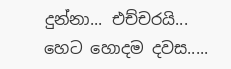දුන්නා... එච්චරයි...
හෙට හොදම දවස.....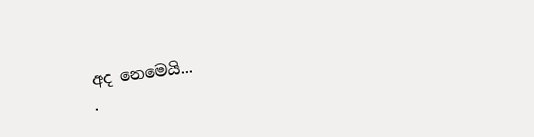අද නෙමෙයි...
.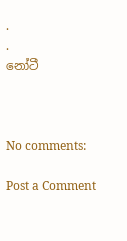.
.
නෝටී



No comments:

Post a Comment